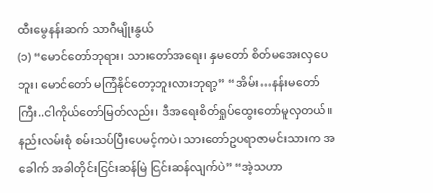ထီးမွေနန်းဆက် သာဂီမျိုးနွယ်
(၁) “မောင်တော်ဘုရား၊ သားတော်အရေး၊ နှမတော် စိတ်မအေးလှပေဘူး၊ မောင်တော် မကြံနိုင်တော့ဘူးလားဘုရာ့” “အိမ်း…နန်းမတော်ကြီး..ငါကိုယ်တော်မြတ်လည်း၊ ဒီအရေးစိတ်ရှုပ်ထွေးတော်မူလှတယ်။ နည်းလမ်းစုံ စမ်းသပ်ပြီးပေမင့်ကပဲ၊ သားတော်ဥပရာဇာမင်းသားက အခေါက် အခါတိုင်းငြင်းဆန်မြဲ ငြင်းဆန်လျက်ပဲ” “အဲ့သဟာ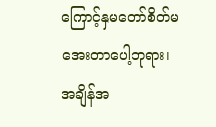ကြောင့်နှမတော်စိတ်မအေးတာပေါ့ဘုရား၊ အချိန်အ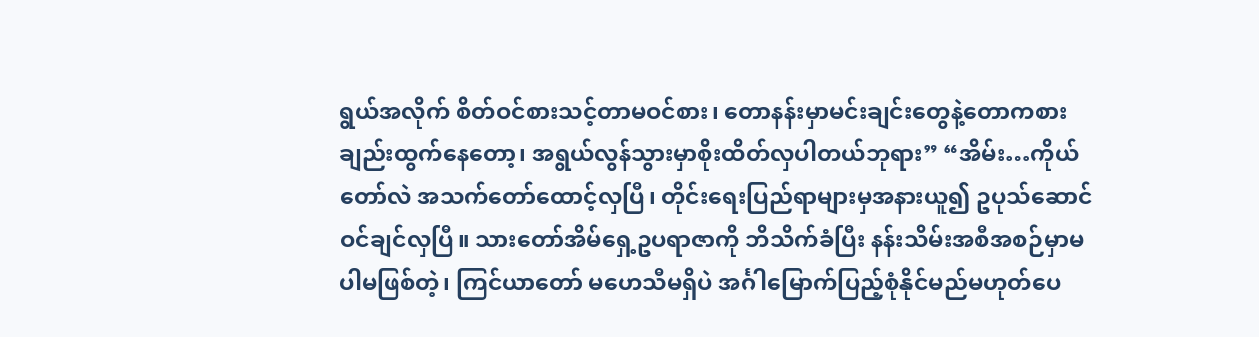ရွယ်အလိုက် စိတ်ဝင်စားသင့်တာမဝင်စား၊ တောနန်းမှာမင်းချင်းတွေနဲ့တောကစားချည်းထွက်နေတော့၊ အရွယ်လွန်သွားမှာစိုးထိတ်လှပါတယ်ဘုရား” “အိမ်း…ကိုယ်တော်လဲ အသက်တော်ထောင့်လှပြီ၊ တိုင်းရေးပြည်ရာများမှအနားယူ၍ ဥပုသ်ဆောင်ဝင်ချင်လှပြီ။ သားတော်အိမ်ရှေ့ဥပရာဇာကို ဘိသိက်ခံပြီး နန်းသိမ်းအစီအစဉ်မှာမပါမဖြစ်တဲ့၊ ကြင်ယာတော် မဟေသီမရှိပဲ အင်္ဂါမြောက်ပြည့်စုံနိုင်မည်မဟုတ်ပေ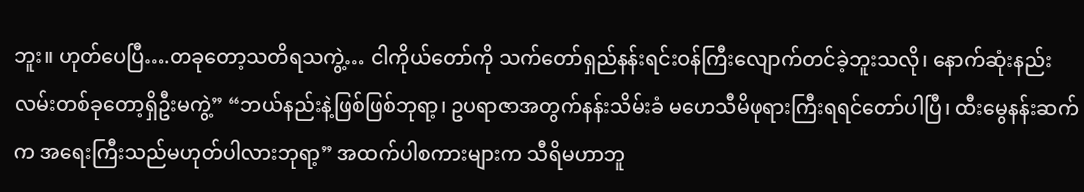ဘူး။ ဟုတ်ပေပြီ….တခုတော့သတိရသကွဲ့… ငါကိုယ်တော်ကို သက်တော်ရှည်နန်းရင်းဝန်ကြီးလျောက်တင်ခဲ့ဘူးသလို၊ နောက်ဆုံးနည်းလမ်းတစ်ခုတော့ရှိဦးမကွဲ့” “ဘယ်နည်းနဲ့ဖြစ်ဖြစ်ဘုရာ့၊ ဥပရာဇာအတွက်နန်းသိမ်းခံ မဟေသီမိဖုရားကြီးရရင်တော်ပါပြီ၊ ထီးမွေနန်းဆက်က အရေးကြီးသည်မဟုတ်ပါလားဘုရာ့” အထက်ပါစကားများက သီရိမဟာဘူ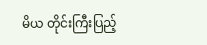မိယ တိုင်းကြီးပြည့်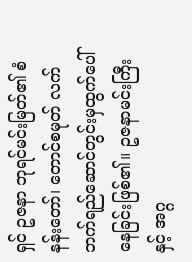ရှင် ဥဇနာ ဘုရင်မင်းမြတ်၏ စံနန်းတော်၊ တောင်စမုတ် လက်ဘက်ရည်ဆောင်တွင်းမှထွက်ပေါ်နေခြင်းဖြစ်၏။ ဥဇနာမင်းကြီးနှင့် အဂ္ဂ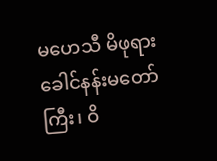မဟေသီ မိဖုရားခေါင်နန်းမတော်ကြီး၊ ဝိ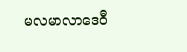မလမာလာဒေဝီ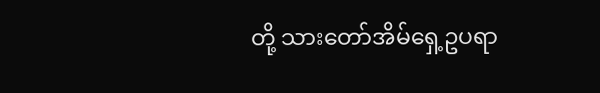တို့ သားတော်အိမ်ရှေ့ဥပရာ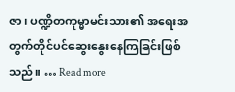ဇာ၊ ပဏ္ဍိတကုမ္မာမင်းသား၏ အရေးအတွက်တိုင်ပင်ဆွေးနွေးနေကြခြင်းဖြစ်သည်။ … Read more